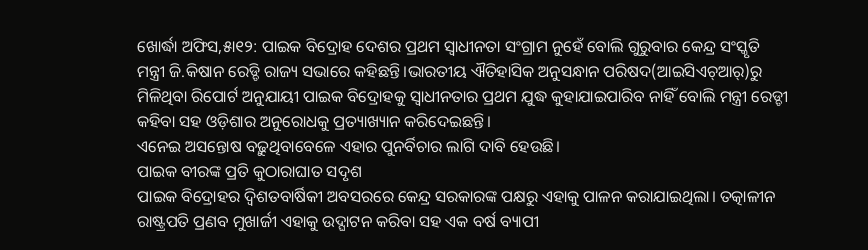ଖୋର୍ଦ୍ଧା ଅଫିସ,୫ା୧୨: ପାଇକ ବିଦ୍ରୋହ ଦେଶର ପ୍ରଥମ ସ୍ବାଧୀନତା ସଂଗ୍ରାମ ନୁହେଁ ବୋଲି ଗୁରୁବାର କେନ୍ଦ୍ର ସଂସ୍କୃତି ମନ୍ତ୍ରୀ ଜି.କିଷାନ ରେଡ୍ଡି ରାଜ୍ୟ ସଭାରେ କହିଛନ୍ତି।ଭାରତୀୟ ଐତିହାସିକ ଅନୁସନ୍ଧାନ ପରିଷଦ(ଆଇସିଏଚ୍ଆର୍)ରୁ ମିଳିଥିବା ରିପୋର୍ଟ ଅନୁଯାୟୀ ପାଇକ ବିଦ୍ରୋହକୁ ସ୍ବାଧୀନତାର ପ୍ରଥମ ଯୁଦ୍ଧ କୁହାଯାଇପାରିବ ନାହିଁ ବୋଲି ମନ୍ତ୍ରୀ ରେଡ୍ଡୀ କହିବା ସହ ଓଡ଼ିଶାର ଅନୁରୋଧକୁ ପ୍ରତ୍ୟାଖ୍ୟାନ କରିଦେଇଛନ୍ତି।
ଏନେଇ ଅସନ୍ତୋଷ ବଢ଼ୁଥିବାବେଳେ ଏହାର ପୁନର୍ବିଚାର ଲାଗି ଦାବି ହେଉଛି।
ପାଇକ ବୀରଙ୍କ ପ୍ରତି କୁଠାରାଘାତ ସଦୃଶ
ପାଇକ ବିଦ୍ରୋହର ଦ୍ୱିଶତବାର୍ଷିକୀ ଅବସରରେ କେନ୍ଦ୍ର ସରକାରଙ୍କ ପକ୍ଷରୁ ଏହାକୁ ପାଳନ କରାଯାଇଥିଲା। ତତ୍କାଳୀନ ରାଷ୍ଟ୍ରପତି ପ୍ରଣବ ମୁଖାର୍ଜୀ ଏହାକୁ ଉଦ୍ଘାଟନ କରିବା ସହ ଏକ ବର୍ଷ ବ୍ୟାପୀ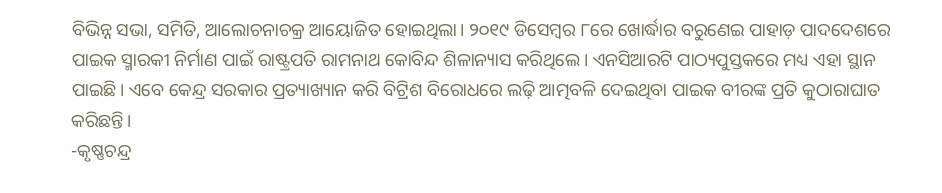ବିଭିନ୍ନ ସଭା, ସମିତି, ଆଲୋଚନାଚକ୍ର ଆୟୋଜିତ ହୋଇଥିଲା। ୨୦୧୯ ଡିସେମ୍ବର ୮ରେ ଖୋର୍ଦ୍ଧାର ବରୁଣେଇ ପାହାଡ଼ ପାଦଦେଶରେ ପାଇକ ସ୍ମାରକୀ ନିର୍ମାଣ ପାଇଁ ରାଷ୍ଟ୍ରପତି ରାମନାଥ କୋବିନ୍ଦ ଶିଳାନ୍ୟାସ କରିଥିଲେ। ଏନସିଆରଟି ପାଠ୍ୟପୁସ୍ତକରେ ମଧ୍ୟ ଏହା ସ୍ଥାନ ପାଇଛି। ଏବେ କେନ୍ଦ୍ର ସରକାର ପ୍ରତ୍ୟାଖ୍ୟାନ କରି ବିଟ୍ରିଶ ବିରୋଧରେ ଲଢ଼ି ଆତ୍ମବଳି ଦେଇଥିବା ପାଇକ ବୀରଙ୍କ ପ୍ରତି କୁଠାରାଘାତ କରିଛନ୍ତି।
-କୃଷ୍ଣଚନ୍ଦ୍ର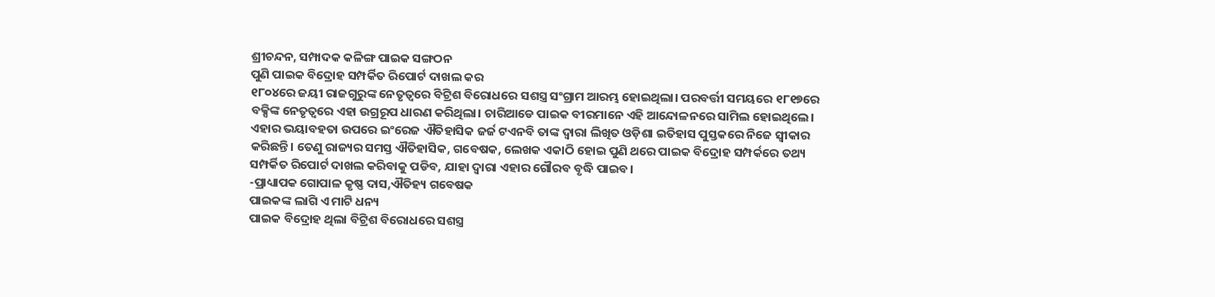ଶ୍ରୀଚନ୍ଦନ, ସମ୍ପାଦକ କଳିଙ୍ଗ ପାଇକ ସଙ୍ଗଠନ
ପୁଣି ପାଇକ ବିଦ୍ରୋହ ସମ୍ପର୍କିତ ରିପୋର୍ଟ ଦାଖଲ କର
୧୮୦୪ରେ ଜୟୀ ରାଜଗୁରୁଙ୍କ ନେତୃତ୍ୱରେ ବିଟ୍ରିଶ ବିରୋଧରେ ସଶସ୍ତ୍ର ସଂଗ୍ରାମ ଆରମ୍ଭ ହୋଇଥିଲା। ପରବର୍ତ୍ତୀ ସମୟରେ ୧୮୧୭ରେ ବକ୍ସିଙ୍କ ନେତୃତ୍ୱରେ ଏହା ଉଗ୍ରରୂପ ଧାରଣ କରିଥିଲା। ଚାରିଆଡେ ପାଇକ ବୀରମାନେ ଏହି ଆନ୍ଦୋଳନରେ ସାମିଲ ହୋଇଥିଲେ। ଏହାର ଭୟାବହତା ଉପରେ ଇଂରେଜ ଐତିହାସିକ ଜର୍ଜ ଟଏନବି ତାଙ୍କ ଦ୍ୱାରା ଲିଖିତ ଓଡ଼ିଶା ଇତିହାସ ପୁସ୍ତକରେ ନିଜେ ସ୍ବୀକାର କରିଛନ୍ତି। ତେଣୁ ରାଜ୍ୟର ସମସ୍ତ ଐତିହାସିକ, ଗବେଷକ, ଲେଖକ ଏକାଠି ହୋଇ ପୁଣି ଥରେ ପାଇକ ବିଦ୍ରୋହ ସମ୍ପର୍କରେ ତଥ୍ୟ ସମ୍ପର୍କିତ ରିପୋର୍ଟ ଦାଖଲ କରିବାକୁ ପଡିବ, ଯାହା ଦ୍ୱାରା ଏହାର ଗୌରବ ବୃଦ୍ଧି ପାଇବ।
-ପ୍ରାଧ୍ୟାପକ ଗୋପାଳ କୃଷ୍ଣ ଦାସ,ଐତିହ୍ୟ ଗବେଷକ
ପାଇକଙ୍କ ଲାଗି ଏ ମାଟି ଧନ୍ୟ
ପାଇକ ବିଦ୍ରୋହ ଥିଲା ବିଟ୍ରିଶ ବିରୋଧରେ ସଶସ୍ତ୍ର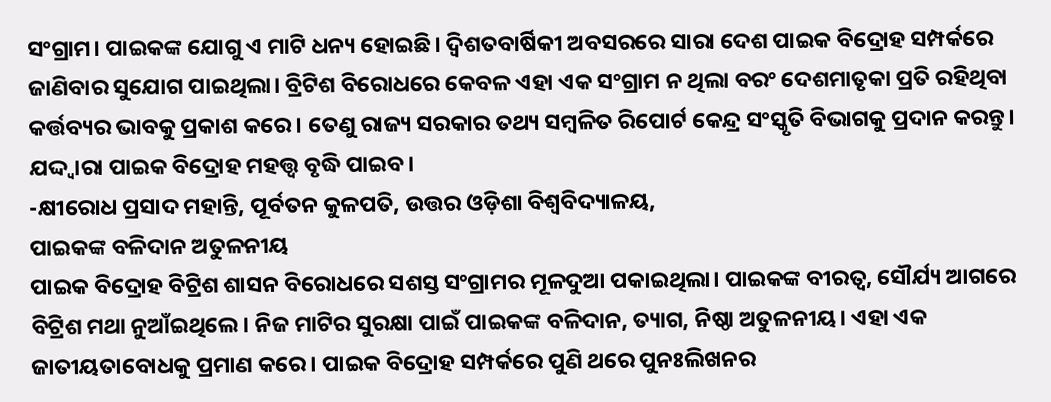ସଂଗ୍ରାମ। ପାଇକଙ୍କ ଯୋଗୁ ଏ ମାଟି ଧନ୍ୟ ହୋଇଛି। ଦ୍ୱିଶତବାର୍ଷିକୀ ଅବସରରେ ସାରା ଦେଶ ପାଇକ ବିଦ୍ରୋହ ସମ୍ପର୍କରେ ଜାଣିବାର ସୁଯୋଗ ପାଇଥିଲା। ବ୍ରିଟିଶ ବିରୋଧରେ କେବଳ ଏହା ଏକ ସଂଗ୍ରାମ ନ ଥିଲା ବରଂ ଦେଶମାତୃକା ପ୍ରତି ରହିଥିବା କର୍ତ୍ତବ୍ୟର ଭାବକୁ ପ୍ରକାଶ କରେ। ତେଣୁ ରାଜ୍ୟ ସରକାର ତଥ୍ୟ ସମ୍ବଳିତ ରିପୋର୍ଟ କେନ୍ଦ୍ର ସଂସ୍କୃତି ବିଭାଗକୁ ପ୍ରଦାନ କରନ୍ତୁ। ଯଦ୍ଦ୍ବାରା ପାଇକ ବିଦ୍ରୋହ ମହତ୍ତ୍ୱ ବୃଦ୍ଧି ପାଇବ।
-କ୍ଷୀରୋଧ ପ୍ରସାଦ ମହାନ୍ତି, ପୂର୍ବତନ କୁଳପତି, ଉତ୍ତର ଓଡ଼ିଶା ବିଶ୍ୱବିଦ୍ୟାଳୟ,
ପାଇକଙ୍କ ବଳିଦାନ ଅତୁଳନୀୟ
ପାଇକ ବିଦ୍ରୋହ ବିଟ୍ରିଶ ଶାସନ ବିରୋଧରେ ସଶସ୍ତ ସଂଗ୍ରାମର ମୂଳଦୁଆ ପକାଇଥିଲା। ପାଇକଙ୍କ ବୀରତ୍ୱ, ସୌର୍ଯ୍ୟ ଆଗରେ ବିଟ୍ରିଶ ମଥା ନୁଆଁଇଥିଲେ। ନିଜ ମାଟିର ସୁରକ୍ଷା ପାଇଁ ପାଇକଙ୍କ ବଳିଦାନ, ତ୍ୟାଗ, ନିଷ୍ଠା ଅତୁଳନୀୟ। ଏହା ଏକ ଜାତୀୟତାବୋଧକୁ ପ୍ରମାଣ କରେ। ପାଇକ ବିଦ୍ରୋହ ସମ୍ପର୍କରେ ପୁଣି ଥରେ ପୁନଃଲିଖନର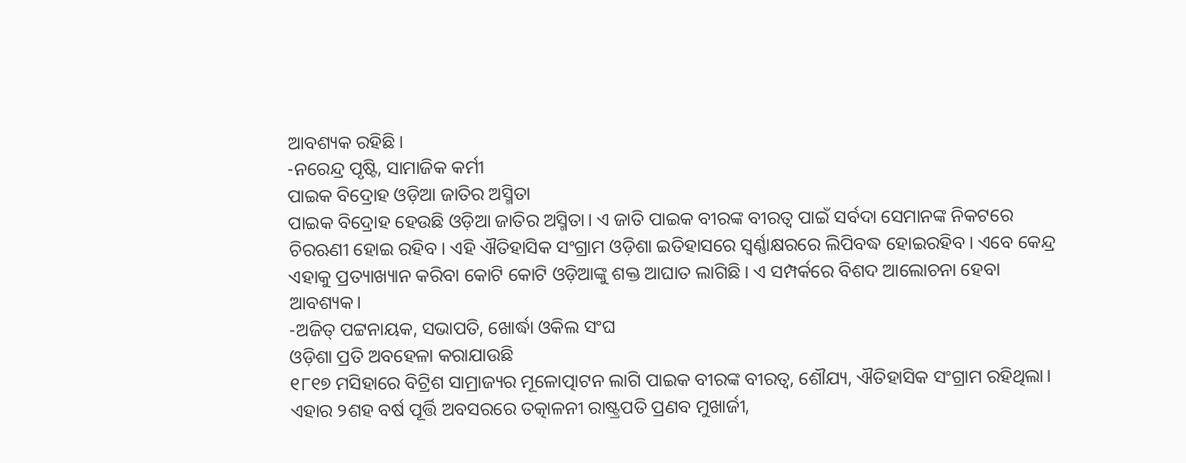ଆବଶ୍ୟକ ରହିଛି।
-ନରେନ୍ଦ୍ର ପୃଷ୍ଟି, ସାମାଜିକ କର୍ମୀ
ପାଇକ ବିଦ୍ରୋହ ଓଡ଼ିଆ ଜାତିର ଅସ୍ମିତା
ପାଇକ ବିଦ୍ରୋହ ହେଉଛି ଓଡ଼ିଆ ଜାତିର ଅସ୍ମିତା। ଏ ଜାତି ପାଇକ ବୀରଙ୍କ ବୀରତ୍ୱ ପାଇଁ ସର୍ବଦା ସେମାନଙ୍କ ନିକଟରେ ଚିରଋଣୀ ହୋଇ ରହିବ। ଏହି ଐତିହାସିକ ସଂଗ୍ରାମ ଓଡ଼ିଶା ଇତିହାସରେ ସ୍ବର୍ଣ୍ଣାକ୍ଷରରେ ଲିପିବଦ୍ଧ ହୋଇରହିବ। ଏବେ କେନ୍ଦ୍ର ଏହାକୁ ପ୍ରତ୍ୟାଖ୍ୟାନ କରିବା କୋଟି କୋଟି ଓଡ଼ିଆଙ୍କୁ ଶକ୍ତ ଆଘାତ ଲାଗିଛି। ଏ ସମ୍ପର୍କରେ ବିଶଦ ଆଲୋଚନା ହେବା ଆବଶ୍ୟକ।
-ଅଜିତ୍ ପଟ୍ଟନାୟକ, ସଭାପତି, ଖୋର୍ଦ୍ଧା ଓକିଲ ସଂଘ
ଓଡ଼ିଶା ପ୍ରତି ଅବହେଳା କରାଯାଉଛି
୧୮୧୭ ମସିହାରେ ବିଟ୍ରିଶ ସାମ୍ରାଜ୍ୟର ମୂଳୋତ୍ପାଟନ ଲାଗି ପାଇକ ବୀରଙ୍କ ବୀରତ୍ୱ, ଶୌଯ୍ୟ, ଐତିହାସିକ ସଂଗ୍ରାମ ରହିଥିଲା। ଏହାର ୨ଶହ ବର୍ଷ ପୂର୍ତ୍ତି ଅବସରରେ ତତ୍କାଳନୀ ରାଷ୍ଟ୍ରପତି ପ୍ରଣବ ମୁଖାର୍ଜୀ,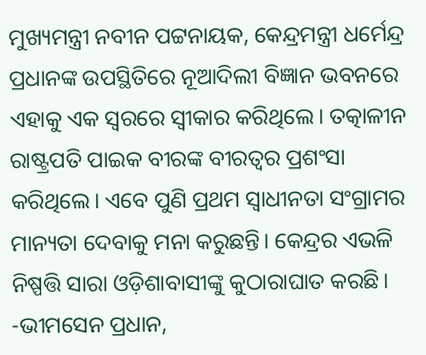ମୁଖ୍ୟମନ୍ତ୍ରୀ ନବୀନ ପଟ୍ଟନାୟକ, କେନ୍ଦ୍ରମନ୍ତ୍ରୀ ଧର୍ମେନ୍ଦ୍ର ପ୍ରଧାନଙ୍କ ଉପସ୍ଥିତିରେ ନୂଆଦିଲୀ ବିଜ୍ଞାନ ଭବନରେ ଏହାକୁ ଏକ ସ୍ବରରେ ସ୍ବୀକାର କରିଥିଲେ। ତତ୍କାଳୀନ ରାଷ୍ଟ୍ରପତି ପାଇକ ବୀରଙ୍କ ବୀରତ୍ୱର ପ୍ରଶଂସା କରିଥିଲେ। ଏବେ ପୁଣି ପ୍ରଥମ ସ୍ବାଧୀନତା ସଂଗ୍ରାମର ମାନ୍ୟତା ଦେବାକୁ ମନା କରୁଛନ୍ତି। କେନ୍ଦ୍ରର ଏଭଳି ନିଷ୍ପତ୍ତି ସାରା ଓଡ଼ିଶାବାସୀଙ୍କୁ କୁଠାରାଘାତ କରଛି।
-ଭୀମସେନ ପ୍ରଧାନ,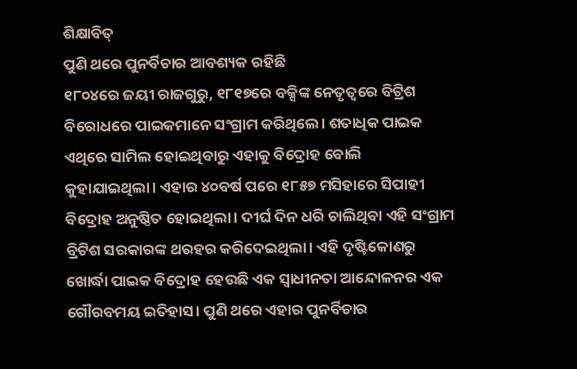ଶିକ୍ଷାବିତ୍
ପୁଣି ଥରେ ପୁନର୍ବିଚାର ଆବଶ୍ୟକ ରହିଛି
୧୮୦୪ରେ ଜୟୀ ରାଜଗୁରୁ, ୧୮୧୭ରେ ବକ୍ସିଙ୍କ ନେତୃତ୍ୱରେ ବିଟ୍ରିଶ ବିରୋଧରେ ପାଇକମାନେ ସଂଗ୍ରାମ କରିଥିଲେ। ଶତାଧିକ ପାଇକ ଏଥିରେ ସାମିଲ ହୋଇଥିବାରୁ ଏହାକୁ ବିଦ୍ରୋହ ବୋଲି କୁହାଯାଇଥିଲା। ଏହାର ୪୦ବର୍ଷ ପରେ ୧୮୫୭ ମସିହାରେ ସିପାହୀ ବିଦ୍ରୋହ ଅନୁଷ୍ଠିତ ହୋଇଥିଲା। ଦୀର୍ଘ ଦିନ ଧରି ଚାଲିଥିବା ଏହି ସଂଗ୍ରାମ ବ୍ରିଟିଶ ସରକାରଙ୍କ ଥରହର କରିଦେଇଥିଲା। ଏହି ଦୃଷ୍ଟିକୋଣରୁ ଖୋର୍ଦ୍ଧା ପାଇକ ବିଦ୍ରୋହ ହେଉଛି ଏକ ସ୍ବାଧୀନତା ଆନ୍ଦୋଳନର ଏକ ଗୌରବମୟ ଇତିହାସ। ପୁଣି ଥରେ ଏହାର ପୁନର୍ବିଚାର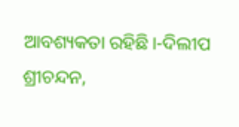ଆବଶ୍ୟକତା ରହିଛି।-ଦିଲୀପ ଶ୍ରୀଚନ୍ଦନ,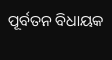ପୂର୍ବତନ ବିଧାୟକ